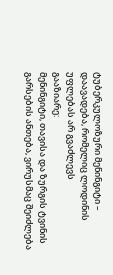ტუბერკულოზური მენინგიტი – დაავადება, რომელიც ლოდინის უფლებას არ გვაძლევს
გააზიარე:
მენინგიტი, თავისა და ზურგის ტვინის გარსების ანთება, ვირუსმაც შეიძლება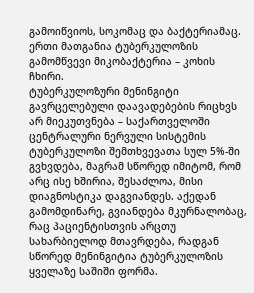გამოიწვიოს, სოკომაც და ბაქტერიამაც. ერთი მათგანია ტუბერკულოზის გამომწვევი მიკობაქტერია – კოხის ჩხირი.
ტუბერკულოზური მენინგიტი გავრცელებული დაავადებების რიცხვს არ მიეკუთვნება – საქართველოში ცენტრალური ნერვული სისტემის ტუბერკულოზი შემთხვევათა სულ 5%-ში გვხვდება, მაგრამ სწორედ იმიტომ, რომ არც ისე ხშირია, შესაძლოა, მისი დიაგნოსტიკა დაგვიანდეს. აქედან გამომდინარე, გვიანდება მკურნალობაც, რაც პაციენტისთვის არცთუ სახარბიელოდ მთავრდება, რადგან სწორედ მენინგიტია ტუბერკულოზის ყველაზე საშიში ფორმა.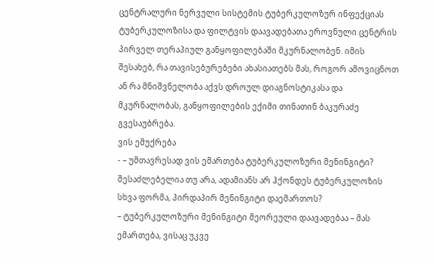ცენტრალური ნერვული სისტემის ტუბერკულოზურ ინფექციას ტუბერკულოზისა და ფილტვის დაავადებათა ეროვნული ცენტრის პირველ თერაპიულ განყოფილებაში მკურნალობენ. იმის შესახებ, რა თავისებურებები ახასიათებს მას, როგორ ამოვიცნოთ ან რა მნიშვნელობა აქვს დროულ დიაგნოსტიკასა და მკურნალობას, განყოფილების ექიმი თინათინ ბაკურაძე გვესაუბრება.
ვის ემუქრება
- – უმთავრესად ვის ემართება ტუბერკულოზური მენინგიტი? შესაძლებელია თუ არა, ადამიანს არ ჰქონდეს ტუბერკულოზის სხვა ფორმა, პირდაპირ მენინგიტი დაემართოს?
– ტუბერკულოზური მენინგიტი მეორეული დაავადებაა – მას ემართება, ვისაც უკვე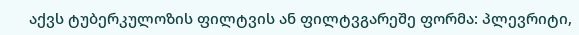აქვს ტუბერკულოზის ფილტვის ან ფილტვგარეშე ფორმა: პლევრიტი,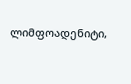ლიმფოადენიტი,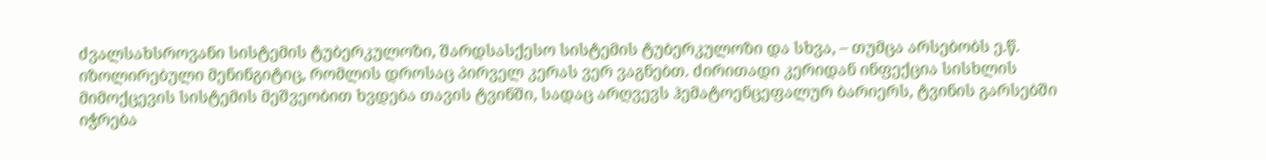ძვალსახსროვანი სისტემის ტუბერკულოზი, შარდსასქესო სისტემის ტუბერკულოზი და სხვა, – თუმცა არსებობს ე.წ. იზოლირებული მენინგიტიც, რომლის დროსაც პირველ კერას ვერ ვაგნებთ. ძირითადი კერიდან ინფექცია სისხლის მიმოქცევის სისტემის მეშვეობით ხვდება თავის ტვინში, სადაც არღვევს ჰემატოენცეფალურ ბარიერს, ტვინის გარსებში იჭრება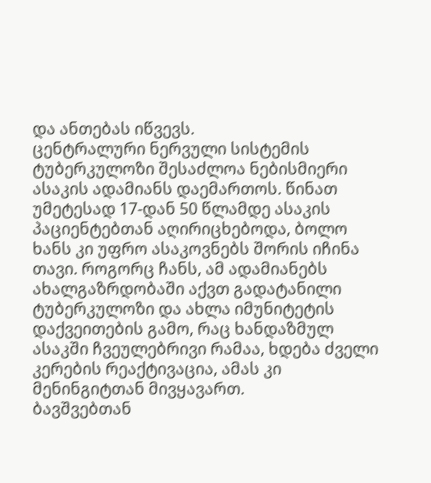და ანთებას იწვევს.
ცენტრალური ნერვული სისტემის ტუბერკულოზი შესაძლოა ნებისმიერი ასაკის ადამიანს დაემართოს. წინათ უმეტესად 17-დან 50 წლამდე ასაკის პაციენტებთან აღირიცხებოდა, ბოლო ხანს კი უფრო ასაკოვნებს შორის იჩინა თავი. როგორც ჩანს, ამ ადამიანებს ახალგაზრდობაში აქვთ გადატანილი ტუბერკულოზი და ახლა იმუნიტეტის დაქვეითების გამო, რაც ხანდაზმულ ასაკში ჩვეულებრივი რამაა, ხდება ძველი კერების რეაქტივაცია, ამას კი მენინგიტთან მივყავართ.
ბავშვებთან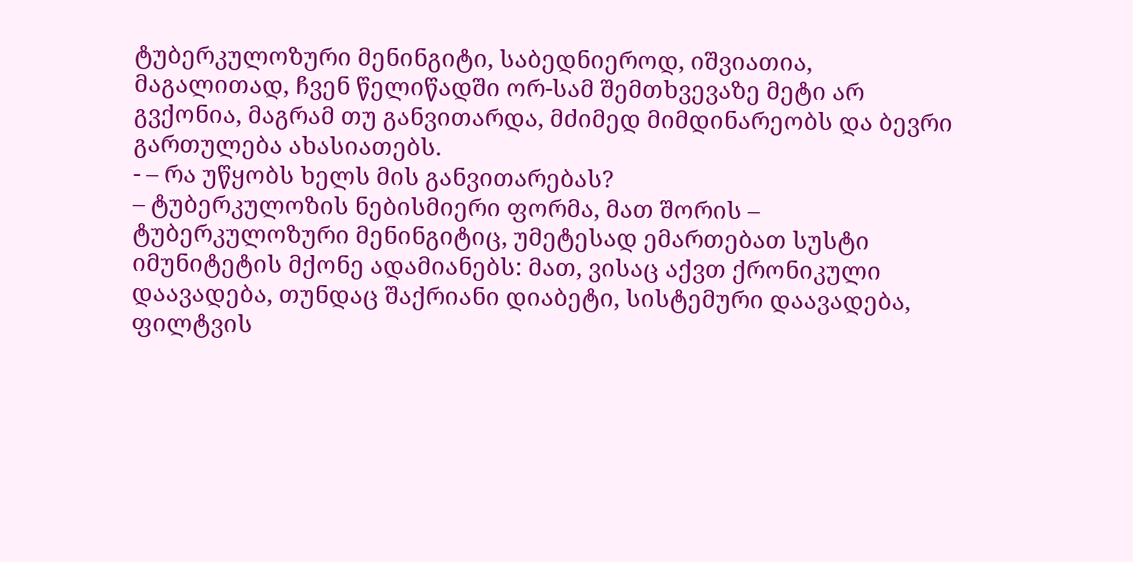ტუბერკულოზური მენინგიტი, საბედნიეროდ, იშვიათია, მაგალითად, ჩვენ წელიწადში ორ-სამ შემთხვევაზე მეტი არ გვქონია, მაგრამ თუ განვითარდა, მძიმედ მიმდინარეობს და ბევრი გართულება ახასიათებს.
- – რა უწყობს ხელს მის განვითარებას?
– ტუბერკულოზის ნებისმიერი ფორმა, მათ შორის – ტუბერკულოზური მენინგიტიც, უმეტესად ემართებათ სუსტი იმუნიტეტის მქონე ადამიანებს: მათ, ვისაც აქვთ ქრონიკული დაავადება, თუნდაც შაქრიანი დიაბეტი, სისტემური დაავადება, ფილტვის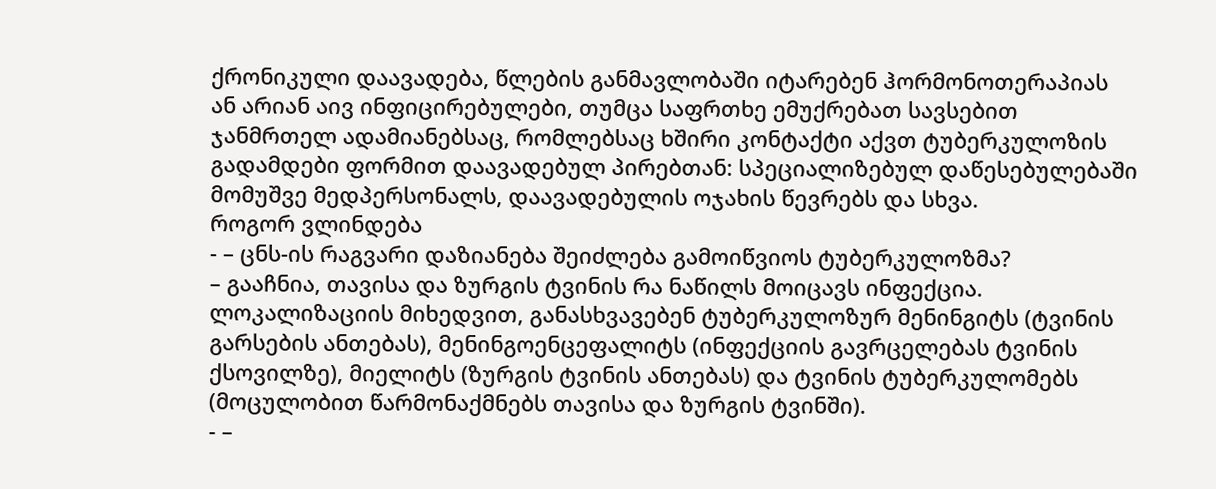ქრონიკული დაავადება, წლების განმავლობაში იტარებენ ჰორმონოთერაპიას ან არიან აივ ინფიცირებულები, თუმცა საფრთხე ემუქრებათ სავსებით ჯანმრთელ ადამიანებსაც, რომლებსაც ხშირი კონტაქტი აქვთ ტუბერკულოზის გადამდები ფორმით დაავადებულ პირებთან: სპეციალიზებულ დაწესებულებაში მომუშვე მედპერსონალს, დაავადებულის ოჯახის წევრებს და სხვა.
როგორ ვლინდება
- – ცნს-ის რაგვარი დაზიანება შეიძლება გამოიწვიოს ტუბერკულოზმა?
– გააჩნია, თავისა და ზურგის ტვინის რა ნაწილს მოიცავს ინფექცია. ლოკალიზაციის მიხედვით, განასხვავებენ ტუბერკულოზურ მენინგიტს (ტვინის გარსების ანთებას), მენინგოენცეფალიტს (ინფექციის გავრცელებას ტვინის ქსოვილზე), მიელიტს (ზურგის ტვინის ანთებას) და ტვინის ტუბერკულომებს (მოცულობით წარმონაქმნებს თავისა და ზურგის ტვინში).
- –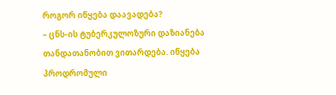როგორ იწყება დაავადება?
– ცნს-ის ტუბერკულოზური დაზიანება თანდათანობით ვითარდება. იწყება პროდრომული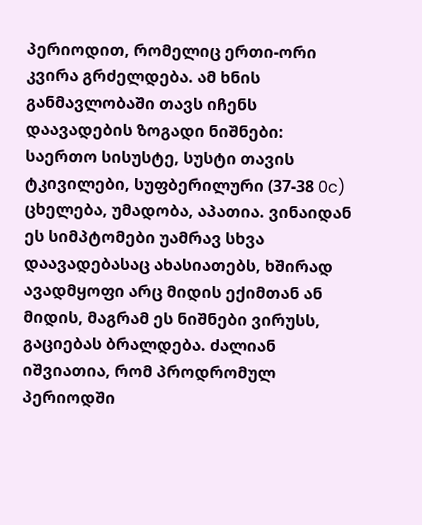პერიოდით, რომელიც ერთი-ორი კვირა გრძელდება. ამ ხნის განმავლობაში თავს იჩენს დაავადების ზოგადი ნიშნები: საერთო სისუსტე, სუსტი თავის ტკივილები, სუფბერილური (37-38 0c) ცხელება, უმადობა, აპათია. ვინაიდან ეს სიმპტომები უამრავ სხვა დაავადებასაც ახასიათებს, ხშირად ავადმყოფი არც მიდის ექიმთან ან მიდის, მაგრამ ეს ნიშნები ვირუსს, გაციებას ბრალდება. ძალიან იშვიათია, რომ პროდრომულ პერიოდში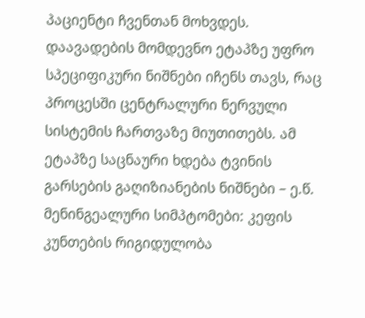პაციენტი ჩვენთან მოხვდეს.
დაავადების მომდევნო ეტაპზე უფრო სპეციფიკური ნიშნები იჩენს თავს, რაც პროცესში ცენტრალური ნერვული სისტემის ჩართვაზე მიუთითებს. ამ ეტაპზე საცნაური ხდება ტვინის გარსების გაღიზიანების ნიშნები – ე.წ. მენინგეალური სიმპტომები: კეფის კუნთების რიგიდულობა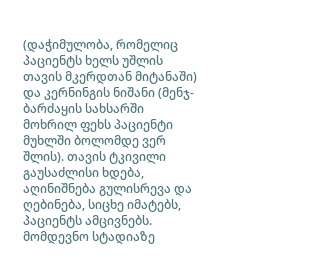(დაჭიმულობა, რომელიც პაციენტს ხელს უშლის თავის მკერდთან მიტანაში) და კერნინგის ნიშანი (მენჯ-ბარძაყის სახსარში მოხრილ ფეხს პაციენტი მუხლში ბოლომდე ვერ შლის). თავის ტკივილი გაუსაძლისი ხდება, აღინიშნება გულისრევა და ღებინება, სიცხე იმატებს, პაციენტს ამცივნებს.
მომდევნო სტადიაზე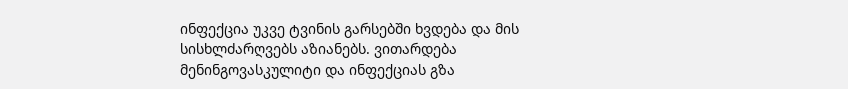ინფექცია უკვე ტვინის გარსებში ხვდება და მის სისხლძარღვებს აზიანებს. ვითარდება მენინგოვასკულიტი და ინფექციას გზა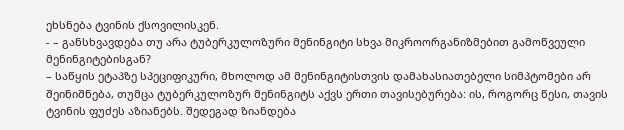ეხსნება ტვინის ქსოვილისკენ.
- – განსხვავდება თუ არა ტუბერკულოზური მენინგიტი სხვა მიკროორგანიზმებით გამოწვეული მენინგიტებისგან?
– საწყის ეტაპზე სპეციფიკური, მხოლოდ ამ მენინგიტისთვის დამახასიათებელი სიმპტომები არ შეინიშნება, თუმცა ტუბერკულოზურ მენინგიტს აქვს ერთი თავისებურება: ის, როგორც წესი, თავის ტვინის ფუძეს აზიანებს. შედეგად ზიანდება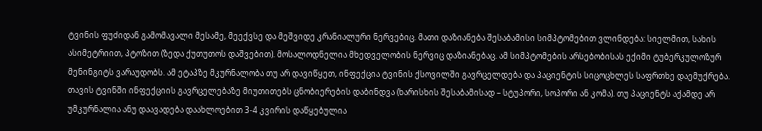ტვინის ფუძიდან გამომავალი მესამე, მეექვსე და მეშვიდე კრანიალური ნერვებიც. მათი დაზიანება შესაბამისი სიმპტომებით ვლინდება: სიელმით, სახის ასიმეტრიით, პტოზით (ზედა ქუთუთოს დაშვებით). მოსალოდნელია მხედველობის ნერვიც დაზიანებაც. ამ სიმპტომების არსებობისას ექიმი ტუბერკულოზურ მენინგიტს ვარაუდობს. ამ ეტაპზე მკურნალობა თუ არ დავიწყეთ, ინფექცია ტვინის ქსოვილში გავრცელდება და პაციენტის სიცოცხლეს საფრთხე დაემუქრება.
თავის ტვინში ინფექციის გავრცელებაზე მიუთითებს ცნობიერების დაბინდვა (ხარისხის შესაბამისად – სტუპორი, სოპორი ან კომა). თუ პაციენტს აქამდე არ უმკურნალია ანუ დაავადება დაახლოებით 3-4 კვირის დაწყებულია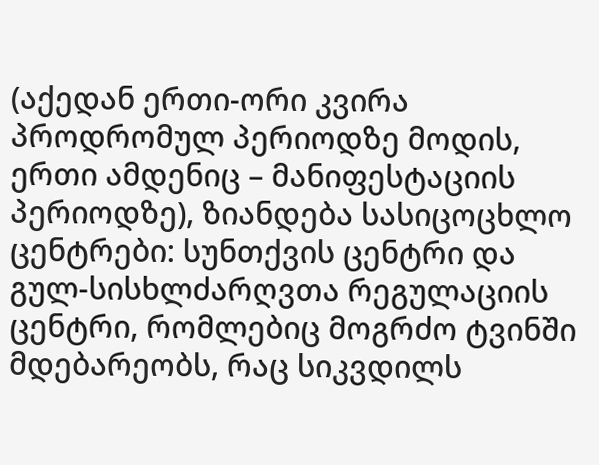(აქედან ერთი-ორი კვირა პროდრომულ პერიოდზე მოდის, ერთი ამდენიც – მანიფესტაციის პერიოდზე), ზიანდება სასიცოცხლო ცენტრები: სუნთქვის ცენტრი და გულ-სისხლძარღვთა რეგულაციის ცენტრი, რომლებიც მოგრძო ტვინში მდებარეობს, რაც სიკვდილს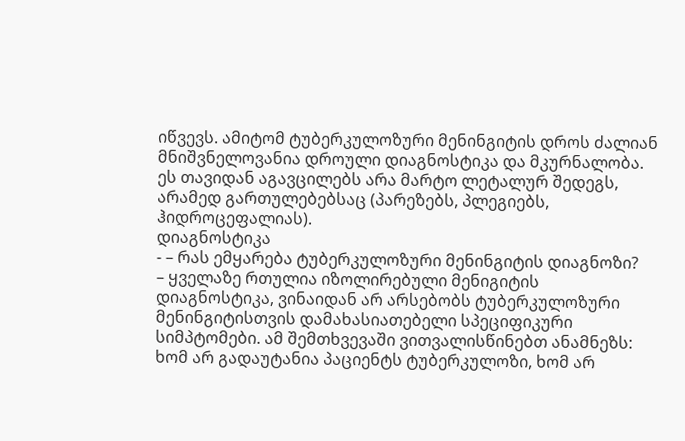იწვევს. ამიტომ ტუბერკულოზური მენინგიტის დროს ძალიან მნიშვნელოვანია დროული დიაგნოსტიკა და მკურნალობა. ეს თავიდან აგავცილებს არა მარტო ლეტალურ შედეგს, არამედ გართულებებსაც (პარეზებს, პლეგიებს, ჰიდროცეფალიას).
დიაგნოსტიკა
- – რას ემყარება ტუბერკულოზური მენინგიტის დიაგნოზი?
– ყველაზე რთულია იზოლირებული მენიგიტის დიაგნოსტიკა, ვინაიდან არ არსებობს ტუბერკულოზური მენინგიტისთვის დამახასიათებელი სპეციფიკური სიმპტომები. ამ შემთხვევაში ვითვალისწინებთ ანამნეზს: ხომ არ გადაუტანია პაციენტს ტუბერკულოზი, ხომ არ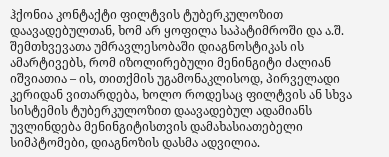ჰქონია კონტაქტი ფილტვის ტუბერკულოზით დაავადებულთან, ხომ არ ყოფილა საპატიმროში და ა.შ.
შემთხვევათა უმრავლესობაში დიაგნოსტიკას ის ამარტივებს, რომ იზოლირებული მენინგიტი ძალიან იშვიათია – ის, თითქმის უგამონაკლისოდ, პირველადი კერიდან ვითარდება, ხოლო როდესაც ფილტვის ან სხვა სისტემის ტუბერკულოზით დაავადებულ ადამიანს უვლინდება მენინგიტისთვის დამახასიათებელი სიმპტომები, დიაგნოზის დასმა ადვილია.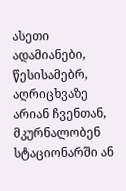ასეთი ადამიანები, წესისამებრ, აღრიცხვაზე არიან ჩვენთან, მკურნალობენ სტაციონარში ან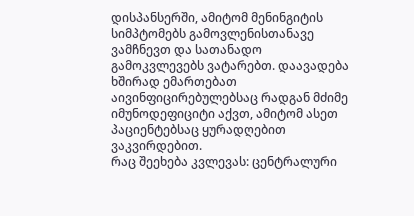დისპანსერში, ამიტომ მენინგიტის სიმპტომებს გამოვლენისთანავე ვამჩნევთ და სათანადო გამოკვლევებს ვატარებთ. დაავადება ხშირად ემართებათ აივინფიცირებულებსაც რადგან მძიმე იმუნოდეფიციტი აქვთ, ამიტომ ასეთ პაციენტებსაც ყურადღებით ვაკვირდებით.
რაც შეეხება კვლევას: ცენტრალური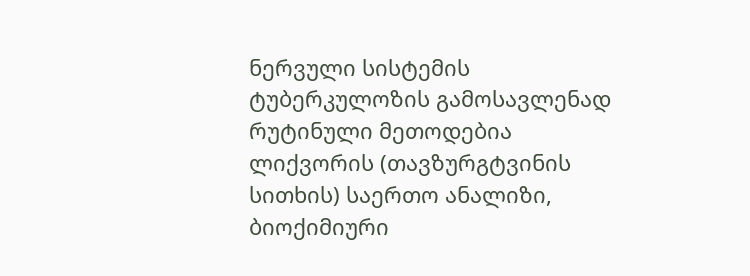ნერვული სისტემის ტუბერკულოზის გამოსავლენად რუტინული მეთოდებია ლიქვორის (თავზურგტვინის სითხის) საერთო ანალიზი, ბიოქიმიური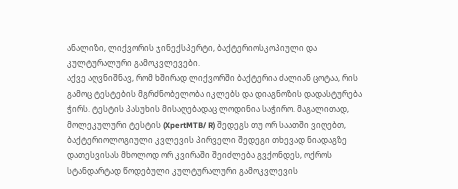ანალიზი, ლიქვორის ჯინექსპერტი, ბაქტერიოსკოპიული და კულტურალური გამოკვლევები.
აქვე აღვნიშნავ, რომ ხშირად ლიქვორში ბაქტერია ძალიან ცოტაა, რის გამოც ტესტების მგრძნობელობა იკლებს და დიაგნოზის დადასტურება ჭირს. ტესტის პასუხის მისაღებადაც ლოდინია საჭირო. მაგალითად, მოლეკულური ტესტის (XpertMTB/ R) შედეგს თუ ორ საათში ვიღებთ, ბაქტერიოლოგიული კვლევის პირველი შედეგი თხევად ნიადაგზე დათესვისას მხოლოდ ორ კვირაში შეიძლება გვქონდეს, ოქროს სტანდარტად წოდებული კულტურალური გამოკვლევის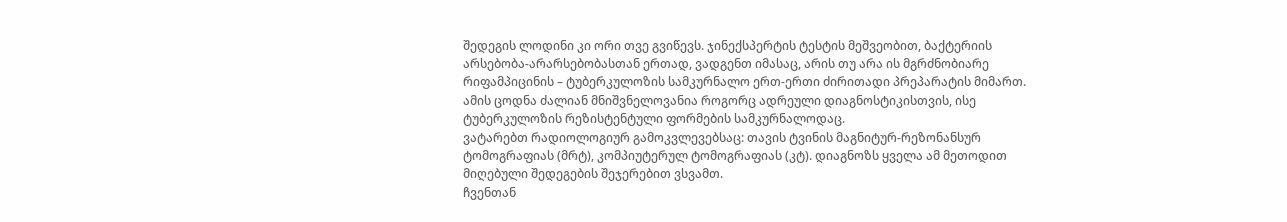შედეგის ლოდინი კი ორი თვე გვიწევს. ჯინექსპერტის ტესტის მეშვეობით, ბაქტერიის არსებობა-არარსებობასთან ერთად, ვადგენთ იმასაც, არის თუ არა ის მგრძნობიარე რიფამპიცინის – ტუბერკულოზის სამკურნალო ერთ-ერთი ძირითადი პრეპარატის მიმართ. ამის ცოდნა ძალიან მნიშვნელოვანია როგორც ადრეული დიაგნოსტიკისთვის, ისე ტუბერკულოზის რეზისტენტული ფორმების სამკურნალოდაც.
ვატარებთ რადიოლოგიურ გამოკვლევებსაც: თავის ტვინის მაგნიტურ-რეზონანსურ ტომოგრაფიას (მრტ), კომპიუტერულ ტომოგრაფიას (კტ). დიაგნოზს ყველა ამ მეთოდით მიღებული შედეგების შეჯერებით ვსვამთ.
ჩვენთან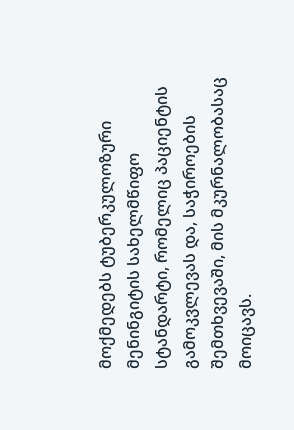მოქმედებს ტუბერკულოზური მენინგიტის სახელმწიფო სტანდარტი, რომელიც პაციენტის გამოკვლევას და, საჭიროების შემთხვევაში, მის მკურნალობასაც მოიცავს.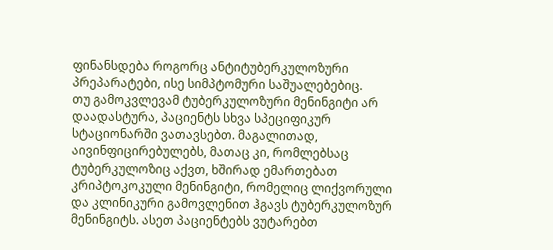ფინანსდება როგორც ანტიტუბერკულოზური პრეპარატები, ისე სიმპტომური საშუალებებიც.
თუ გამოკვლევამ ტუბერკულოზური მენინგიტი არ დაადასტურა, პაციენტს სხვა სპეციფიკურ სტაციონარში ვათავსებთ. მაგალითად, აივინფიცირებულებს, მათაც კი, რომლებსაც ტუბერკულოზიც აქვთ, ხშირად ემართებათ კრიპტოკოკული მენინგიტი, რომელიც ლიქვორული და კლინიკური გამოვლენით ჰგავს ტუბერკულოზურ მენინგიტს. ასეთ პაციენტებს ვუტარებთ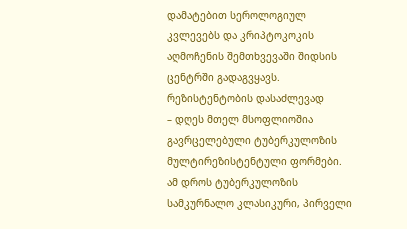დამატებით სეროლოგიულ კვლევებს და კრიპტოკოკის აღმოჩენის შემთხვევაში შიდსის ცენტრში გადაგვყავს.
რეზისტენტობის დასაძლევად
– დღეს მთელ მსოფლიოშია გავრცელებული ტუბერკულოზის მულტირეზისტენტული ფორმები. ამ დროს ტუბერკულოზის სამკურნალო კლასიკური, პირველი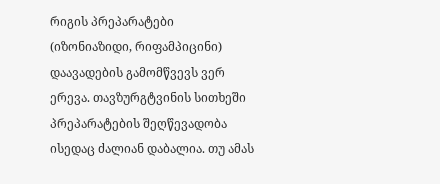რიგის პრეპარატები (იზონიაზიდი, რიფამპიცინი) დაავადების გამომწვევს ვერ ერევა. თავზურგტვინის სითხეში პრეპარატების შეღწევადობა ისედაც ძალიან დაბალია. თუ ამას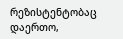რეზისტენტობაც დაერთო,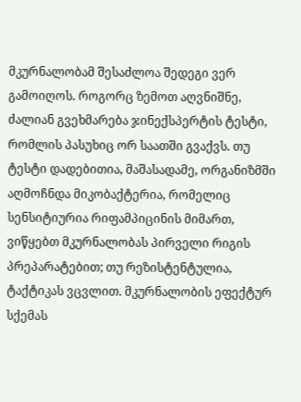მკურნალობამ შესაძლოა შედეგი ვერ გამოიღოს. როგორც ზემოთ აღვნიშნე, ძალიან გვეხმარება ჯინექსპერტის ტესტი, რომლის პასუხიც ორ საათში გვაქვს. თუ ტესტი დადებითია, მაშასადამე, ორგანიზმში აღმოჩნდა მიკობაქტერია, რომელიც სენსიტიურია რიფამპიცინის მიმართ, ვიწყებთ მკურნალობას პირველი რიგის პრეპარატებით; თუ რეზისტენტულია, ტაქტიკას ვცვლით. მკურნალობის ეფექტურ სქემას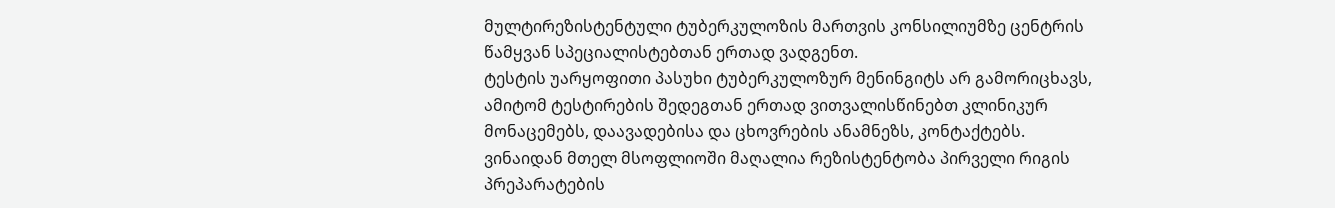მულტირეზისტენტული ტუბერკულოზის მართვის კონსილიუმზე ცენტრის წამყვან სპეციალისტებთან ერთად ვადგენთ.
ტესტის უარყოფითი პასუხი ტუბერკულოზურ მენინგიტს არ გამორიცხავს, ამიტომ ტესტირების შედეგთან ერთად ვითვალისწინებთ კლინიკურ მონაცემებს, დაავადებისა და ცხოვრების ანამნეზს, კონტაქტებს.
ვინაიდან მთელ მსოფლიოში მაღალია რეზისტენტობა პირველი რიგის პრეპარატების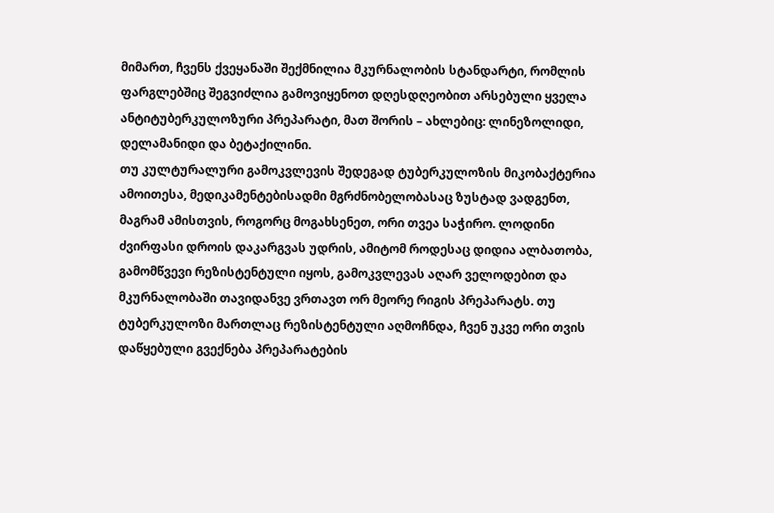მიმართ, ჩვენს ქვეყანაში შექმნილია მკურნალობის სტანდარტი, რომლის ფარგლებშიც შეგვიძლია გამოვიყენოთ დღესდღეობით არსებული ყველა ანტიტუბერკულოზური პრეპარატი, მათ შორის – ახლებიც: ლინეზოლიდი, დელამანიდი და ბეტაქილინი.
თუ კულტურალური გამოკვლევის შედეგად ტუბერკულოზის მიკობაქტერია ამოითესა, მედიკამენტებისადმი მგრძნობელობასაც ზუსტად ვადგენთ, მაგრამ ამისთვის, როგორც მოგახსენეთ, ორი თვეა საჭირო. ლოდინი ძვირფასი დროის დაკარგვას უდრის, ამიტომ როდესაც დიდია ალბათობა, გამომწვევი რეზისტენტული იყოს, გამოკვლევას აღარ ველოდებით და მკურნალობაში თავიდანვე ვრთავთ ორ მეორე რიგის პრეპარატს. თუ ტუბერკულოზი მართლაც რეზისტენტული აღმოჩნდა, ჩვენ უკვე ორი თვის დაწყებული გვექნება პრეპარატების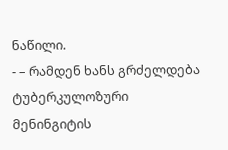ნაწილი.
- – რამდენ ხანს გრძელდება ტუბერკულოზური მენინგიტის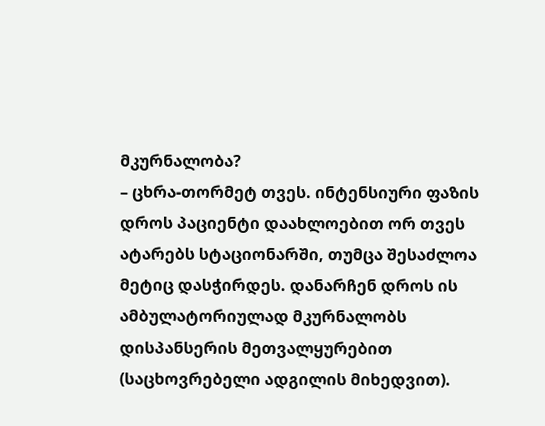მკურნალობა?
– ცხრა-თორმეტ თვეს. ინტენსიური ფაზის დროს პაციენტი დაახლოებით ორ თვეს ატარებს სტაციონარში, თუმცა შესაძლოა მეტიც დასჭირდეს. დანარჩენ დროს ის ამბულატორიულად მკურნალობს დისპანსერის მეთვალყურებით (საცხოვრებელი ადგილის მიხედვით).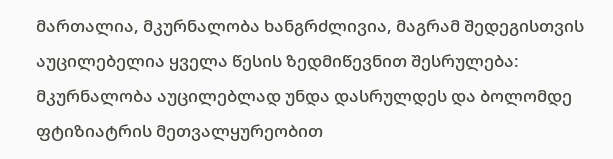მართალია, მკურნალობა ხანგრძლივია, მაგრამ შედეგისთვის აუცილებელია ყველა წესის ზედმიწევნით შესრულება: მკურნალობა აუცილებლად უნდა დასრულდეს და ბოლომდე ფტიზიატრის მეთვალყურეობით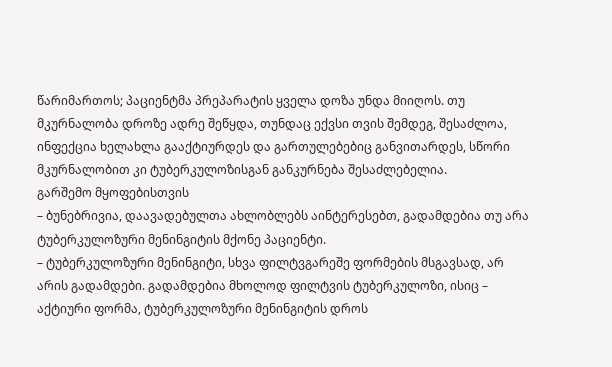წარიმართოს; პაციენტმა პრეპარატის ყველა დოზა უნდა მიიღოს. თუ მკურნალობა დროზე ადრე შეწყდა, თუნდაც ექვსი თვის შემდეგ, შესაძლოა, ინფექცია ხელახლა გააქტიურდეს და გართულებებიც განვითარდეს, სწორი მკურნალობით კი ტუბერკულოზისგან განკურნება შესაძლებელია.
გარშემო მყოფებისთვის
– ბუნებრივია, დაავადებულთა ახლობლებს აინტერესებთ, გადამდებია თუ არა ტუბერკულოზური მენინგიტის მქონე პაციენტი.
– ტუბერკულოზური მენინგიტი, სხვა ფილტვგარეშე ფორმების მსგავსად, არ არის გადამდები. გადამდებია მხოლოდ ფილტვის ტუბერკულოზი, ისიც – აქტიური ფორმა, ტუბერკულოზური მენინგიტის დროს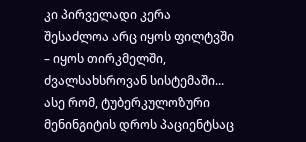კი პირველადი კერა შესაძლოა არც იყოს ფილტვში – იყოს თირკმელში, ძვალსახსროვან სისტემაში... ასე რომ, ტუბერკულოზური მენინგიტის დროს პაციენტსაც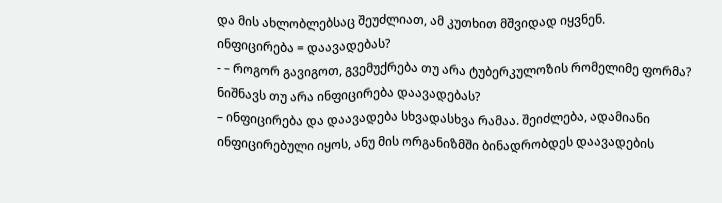და მის ახლობლებსაც შეუძლიათ, ამ კუთხით მშვიდად იყვნენ.
ინფიცირება = დაავადებას?
- – როგორ გავიგოთ, გვემუქრება თუ არა ტუბერკულოზის რომელიმე ფორმა? ნიშნავს თუ არა ინფიცირება დაავადებას?
– ინფიცირება და დაავადება სხვადასხვა რამაა. შეიძლება, ადამიანი ინფიცირებული იყოს, ანუ მის ორგანიზმში ბინადრობდეს დაავადების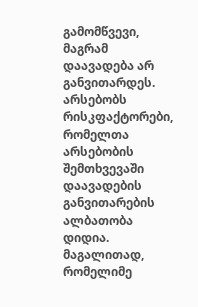გამომწვევი, მაგრამ დაავადება არ განვითარდეს. არსებობს რისკფაქტორები, რომელთა არსებობის შემთხვევაში დაავადების განვითარების ალბათობა დიდია. მაგალითად, რომელიმე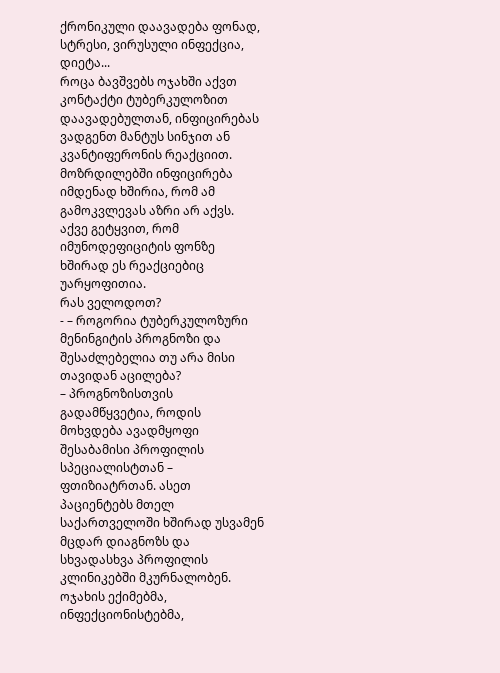ქრონიკული დაავადება ფონად, სტრესი, ვირუსული ინფექცია, დიეტა...
როცა ბავშვებს ოჯახში აქვთ კონტაქტი ტუბერკულოზით დაავადებულთან, ინფიცირებას ვადგენთ მანტუს სინჯით ან კვანტიფერონის რეაქციით. მოზრდილებში ინფიცირება იმდენად ხშირია, რომ ამ გამოკვლევას აზრი არ აქვს. აქვე გეტყვით, რომ იმუნოდეფიციტის ფონზე ხშირად ეს რეაქციებიც უარყოფითია.
რას ველოდოთ?
- – როგორია ტუბერკულოზური მენინგიტის პროგნოზი და შესაძლებელია თუ არა მისი თავიდან აცილება?
– პროგნოზისთვის გადამწყვეტია, როდის მოხვდება ავადმყოფი შესაბამისი პროფილის სპეციალისტთან – ფთიზიატრთან. ასეთ პაციენტებს მთელ საქართველოში ხშირად უსვამენ მცდარ დიაგნოზს და სხვადასხვა პროფილის კლინიკებში მკურნალობენ. ოჯახის ექიმებმა, ინფექციონისტებმა,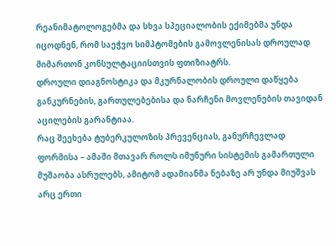რეანიმატოლოგებმა და სხვა სპეციალობის ექიმებმა უნდა იცოდნენ, რომ საეჭვო სიმპტომების გამოვლენისას დროულად მიმართონ კონსულტაციისთვის ფთიზიატრს.
დროული დიაგნოსტიკა და მკურნალობის დროული დაწყება განკურნების, გართულებებისა და ნარჩენი მოვლენების თავიდან აცილების გარანტიაა.
რაც შეეხება ტუბერკულოზის პრევენციას, განურჩევლად ფორმისა – ამაში მთავარ როლს იმუნური სისტემის გამართული მუშაობა ასრულებს, ამიტომ ადამიანმა ნებაზე არ უნდა მიუშვას არც ერთი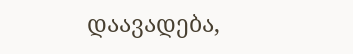დაავადება,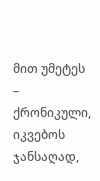მით უმეტეს – ქრონიკული, იკვებოს ჯანსაღად,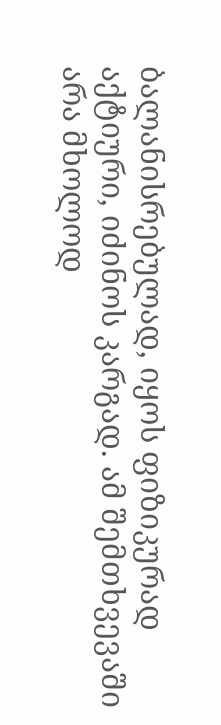ბალანისრებულად, იყოს ფიზიკურად აქტიური, იძინოს კარგად. ამ შემთხვევაში არა მხოლოდ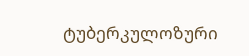ტუბერკულოზური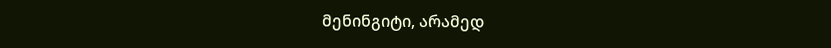მენინგიტი, არამედ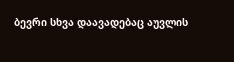ბევრი სხვა დაავადებაც აუვლის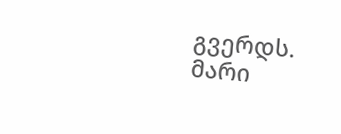გვერდს.
მარი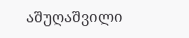აშუღაშვილი